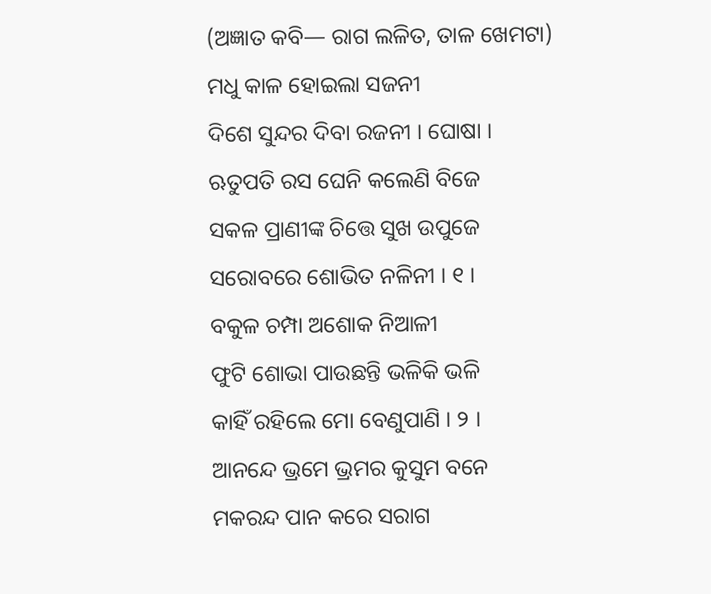(ଅଜ୍ଞାତ କବି— ରାଗ ଲଳିତ, ତାଳ ଖେମଟା)
ମଧୁ କାଳ ହୋଇଲା ସଜନୀ
ଦିଶେ ସୁନ୍ଦର ଦିବା ରଜନୀ । ଘୋଷା ।
ଋତୁପତି ରସ ଘେନି କଲେଣି ବିଜେ
ସକଳ ପ୍ରାଣୀଙ୍କ ଚିତ୍ତେ ସୁଖ ଉପୁଜେ
ସରୋବରେ ଶୋଭିତ ନଳିନୀ । ୧ ।
ବକୁଳ ଚମ୍ପା ଅଶୋକ ନିଆଳୀ
ଫୁଟି ଶୋଭା ପାଉଛନ୍ତି ଭଳିକି ଭଳି
କାହିଁ ରହିଲେ ମୋ ବେଣୁପାଣି । ୨ ।
ଆନନ୍ଦେ ଭ୍ରମେ ଭ୍ରମର କୁସୁମ ବନେ
ମକରନ୍ଦ ପାନ କରେ ସରାଗ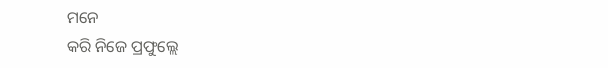ମନେ
କରି ନିଜେ ପ୍ରଫୁଲ୍ଲେ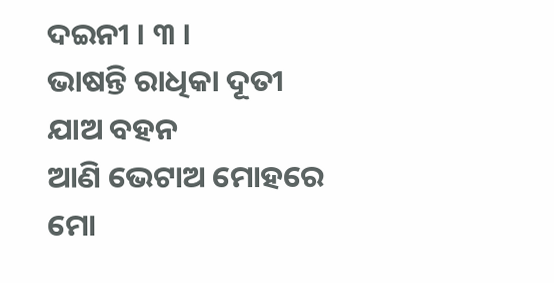ଦଇନୀ । ୩ ।
ଭାଷନ୍ତି ରାଧିକା ଦୂତୀ ଯାଅ ବହନ
ଆଣି ଭେଟାଅ ମୋହରେ ମୋ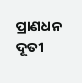ପ୍ରାଣଧନ
ଦୂତୀ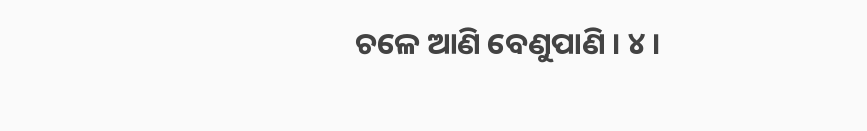ଚଳେ ଆଣି ବେଣୁପାଣି । ୪ ।